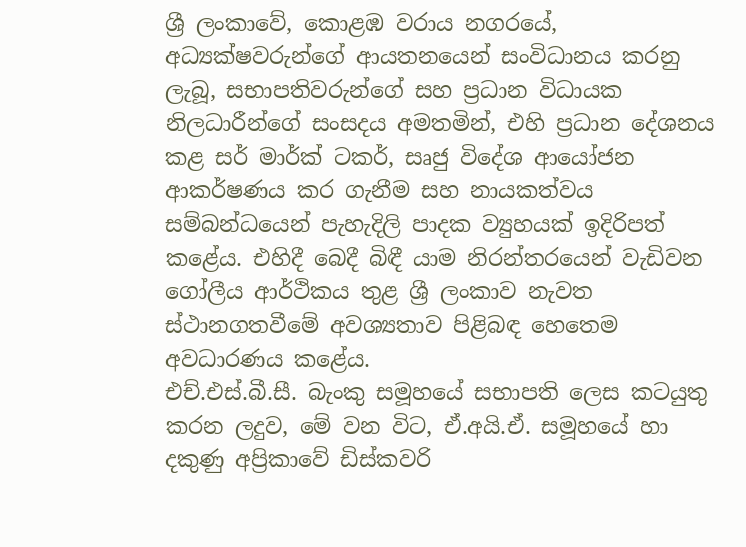ශ්‍රී ලංකාවේ, කොළඹ වරාය නගරයේ, අධ්‍යක්ෂවරුන්ගේ ආයතනයෙන් සංවිධානය කරනු ලැබූ, සභාපතිවරුන්ගේ සහ ප්‍රධාන විධායක නිලධාරීන්ගේ සංසදය අමතමින්, එහි ප්‍රධාන දේශනය කළ සර් මාර්ක් ටකර්, සෘජු විදේශ ආයෝජන ආකර්ෂණය කර ගැනීම සහ නායකත්වය සම්බන්ධයෙන් පැහැදිලි පාදක ව්‍යුහයක් ඉදිරිපත් කළේය. එහිදී බෙදී බිඳී යාම නිරන්තරයෙන් වැඩිවන ගෝලීය ආර්ථිකය තුළ ශ්‍රී ලංකාව නැවත ස්ථානගතවීමේ අවශ්‍යතාව පිළිබඳ හෙතෙම අවධාරණය කළේය.
එච්.එස්.බී.සී. බැංකු සමූහයේ සභාපති ලෙස කටයුතු කරන ලදුව, මේ වන විට, ඒ.අයි.ඒ. සමූහයේ හා දකුණු අප්‍රිකාවේ ඩිස්කවරි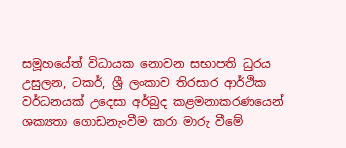සමූහයේත් විධායක නොවන සභාපති ධුරය උසුලන, ටකර්, ශ්‍රී ලංකාව තිරසාර ආර්ථික වර්ධනයක් උදෙසා අර්බුද කළමනාකරණයෙන් ශක්‍යතා ගොඩනැංවීම කරා මාරු වීමේ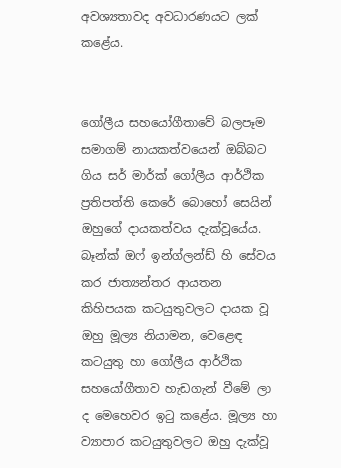අවශ්‍යතාවද අවධාරණයට ලක් කළේය.


ගෝලීය සහයෝගීතාවේ බලපෑම
සමාගම් නායකත්වයෙන් ඔබ්බට ගිය සර් මාර්ක් ගෝලීය ආර්ථික ප්‍රතිපත්ති කෙරේ බොහෝ සෙයින් ඔහුගේ දායකත්වය දැක්වූයේය. බෑන්ක් ඔෆ් ඉන්ග්ලන්ඩ් හි සේවය කර ජාත්‍යන්තර ආයතන කිහිපයක කටයුතුවලට දායක වූ ඔහු මූල්‍ය නියාමන, වෙළෙඳ කටයුතු හා ගෝලීය ආර්ථික සහයෝගීතාව හැඩගැන් වීමේ ලා ද මෙහෙවර ඉටු කළේය. මූල්‍ය හා ව්‍යාපාර කටයුතුවලට ඔහු දැක්වූ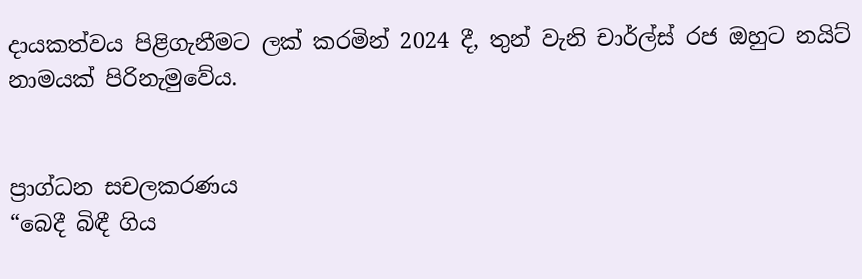දායකත්වය පිළිගැනීමට ලක් කරමින් 2024 දී, තුන් වැනි චාර්ල්ස් රජ ඔහුට නයිට් නාමයක් පිරිනැමුවේය.


ප්‍රාග්ධන සචලකරණය
“බෙදී බිඳී ගිය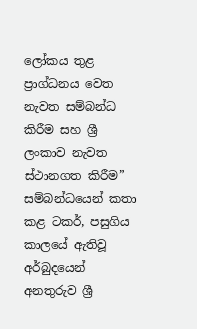ලෝකය තුළ ප්‍රාග්ධනය වෙත නැවත සම්බන්ධ කිරීම සහ ශ්‍රී ලංකාව නැවත ස්ථානගත කිරීම” සම්බන්ධයෙන් කතා කළ ටකර්, පසුගිය කාලයේ ඇතිවූ අර්බුදයෙන් අනතුරුව ශ්‍රී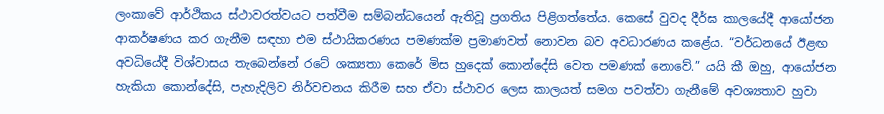ලංකාවේ ආර්ථිකය ස්ථාවරත්වයට පත්වීම සම්බන්ධයෙන් ඇතිවූ ප්‍රගතිය පිළිගත්තේය. කෙසේ වුවද දීර්ඝ කාලයේදී ආයෝජන ආකර්ෂණය කර ගැනීම සඳහා එම ස්ථායිකරණය පමණක්ම ප්‍රමාණවත් නොවන බව අවධාරණය කළේය. “වර්ධනයේ ඊළඟ අවධියේදී විශ්වාසය තැබෙන්නේ රටේ ශක්‍යතා කෙරේ මිස හුදෙක් කොන්දේසි වෙත පමණක් නොවේ.” යයි කී ඔහු, ආයෝජන හැකියා කොන්දේසි, පැහැදිලිව නිර්වචනය කිරීම සහ ඒවා ස්ථාවර ලෙස කාලයත් සමග පවත්වා ගැනීමේ අවශ්‍යතාව හුවා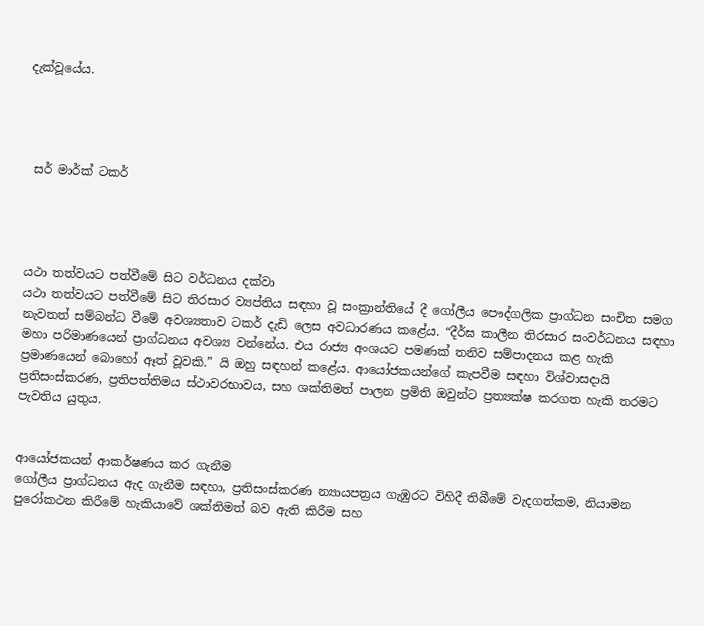දැක්වූයේය.




 සර් මාර්ක් ටකර්




යථා තත්වයට පත්වීමේ සිට වර්ධනය දක්වා
යථා තත්වයට පත්වීමේ සිට තිරසාර ව්‍යප්තිය සඳහා වූ සංක්‍රාන්තියේ දී ගෝලීය පෞද්ගලික ප්‍රාග්ධන සංචිත සමග නැවතත් සම්බන්ධ වීමේ අවශ්‍යතාව ටකර් දැඩි ලෙස අවධාරණය කළේය. “දීර්ඝ කාලීන තිරසාර සංවර්ධනය සඳහා මහා පරිමාණයෙන් ප්‍රාග්ධනය අවශ්‍ය වන්නේය. එය රාජ්‍ය අංශයට පමණක් තනිව සම්පාදනය කළ හැකි ප්‍රමාණයෙන් බොහෝ ඈත් වූවකි.” යි ඔහු සඳහන් කළේය. ආයෝජකයන්ගේ කැපවීම සඳහා විශ්වාසදායි ප්‍රතිසංස්කරණ, ප්‍රතිපත්තිමය ස්ථාවරභාවය, සහ ශක්තිමත් පාලන ප්‍රමිති ඔවුන්ට ප්‍රත්‍යක්ෂ කරගත හැකි තරමට පැවතිය යුතුය.


ආයෝජකයන් ආකර්ෂණය කර ගැනීම
ගෝලීය ප්‍රාග්ධනය ඇද ගැනීම සඳහා, ප්‍රතිසංස්කරණ න්‍යායපත්‍රය ගැඹුරට විහිදී තිබීමේ වැදගත්කම, නියාමන පුරෝකථන කිරීමේ හැකියාවේ ශක්තිමත් බව ඇති කිරීම සහ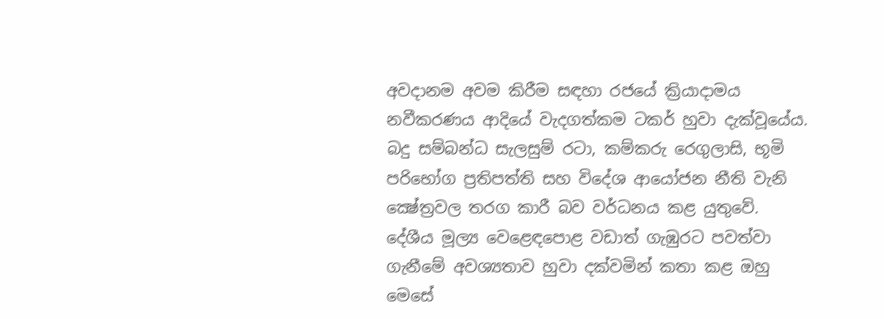අවදානම අවම කිරීම සඳහා රජයේ ක්‍රියාදාමය නවීකරණය ආදියේ වැදගත්කම ටකර් හුවා දැක්වූයේය. බදු සම්බන්ධ සැලසුම් රටා, කම්කරු රෙගුලාසි, භූමි පරිභෝග ප්‍රතිපත්ති සහ විදේශ ආයෝජන නීති වැනි ක්‍ෂේත්‍රවල තරග කාරී බව වර්ධනය කළ යුතුවේ.
දේශීය මූල්‍ය වෙළෙඳපොළ වඩාත් ගැඹුරට පවත්වා ගැනීමේ අවශ්‍යතාව හුවා දක්වමින් කතා කළ ඔහු මෙසේ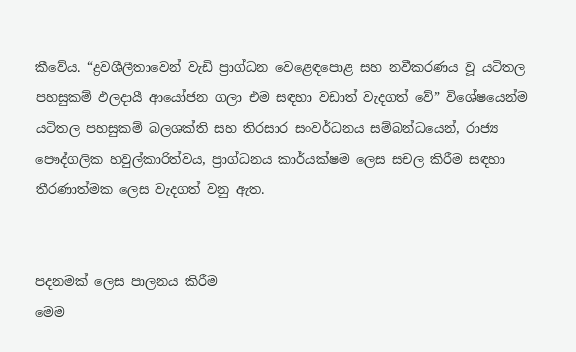කීවේය. “ද්‍රවශීලීතාවෙන් වැඩි ප්‍රාග්ධන වෙළෙඳපොළ සහ නවීකරණය වූ යටිතල පහසුකම් ඵලදායී ආයෝජන ගලා එම සඳහා වඩාත් වැදගත් වේ” විශේෂයෙන්ම යටිතල පහසුකම් බලශක්ති සහ තිරසාර සංවර්ධනය සම්බන්ධයෙන්, රාජ්‍ය පෞද්ගලික හවුල්කාරිත්වය, ප්‍රාග්ධනය කාර්යක්ෂම ලෙස සචල කිරීම සඳහා තීරණාත්මක ලෙස වැදගත් වනු ඇත.


පදනමක් ලෙස පාලනය කිරීම
මෙම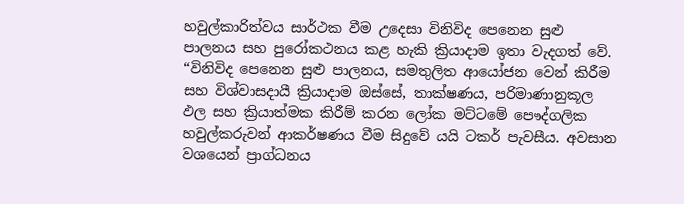හවුල්කාරිත්වය සාර්ථක වීම උදෙසා විනිවිද පෙනෙන සුළු පාලනය සහ පුරෝකථනය කළ හැකි ක්‍රියාදාම ඉතා වැදගත් වේ. “විනිවිද පෙනෙන සුළු පාලනය, සමතුලිත ආයෝජන වෙන් කිරීම සහ විශ්වාසදායී ක්‍රියාදාම ඔස්සේ, තාක්ෂණය, පරිමාණානුකූල ඵල සහ ක්‍රියාත්මක කිරීම් කරන ලෝක මට්ටමේ පෞද්ගලික හවුල්කරුවන් ආකර්ෂණය වීම සිදුවේ යයි ටකර් පැවසීය. අවසාන වශයෙන් ප්‍රාග්ධනය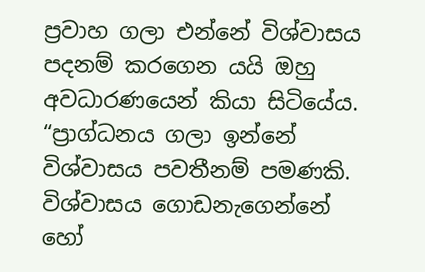ප්‍රවාහ ගලා එන්නේ විශ්වාසය පදනම් කරගෙන යයි ඔහු අවධාරණයෙන් කියා සිටියේය.
“ප්‍රාග්ධනය ගලා ඉන්නේ විශ්වාසය පවතීනම් පමණකි. විශ්වාසය ගොඩනැගෙන්නේ හෝ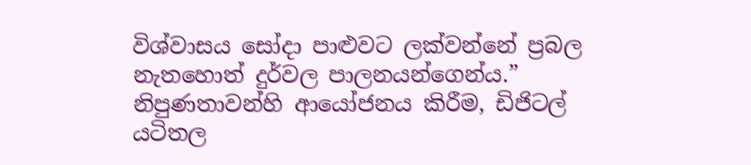විශ්වාසය සෝදා පාළුවට ලක්වන්නේ ප්‍රබල නැතහොත් දුර්වල පාලනයන්ගෙන්ය.”
නිපුණතාවන්හි ආයෝජනය කිරීම, ඩිජිටල් යටිතල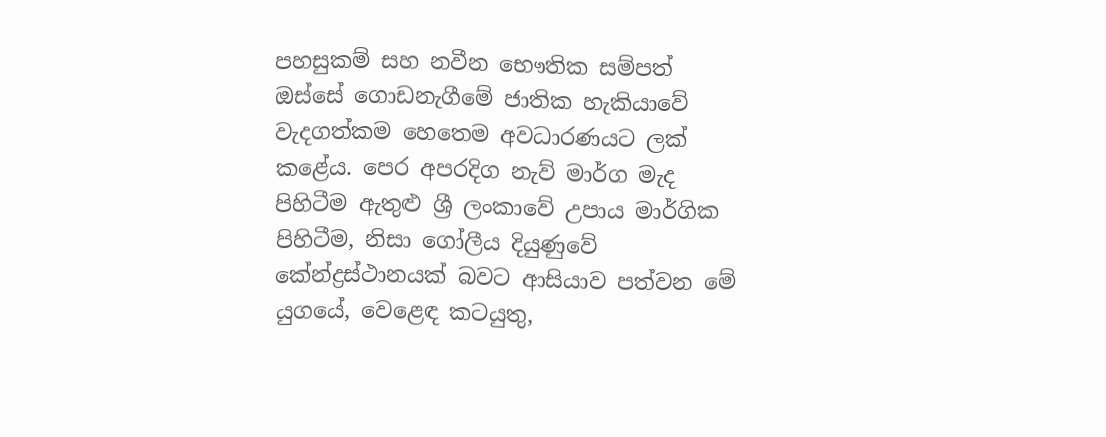පහසුකම් සහ නවීන භෞතික සම්පත් ඔස්සේ ගොඩනැගීමේ ජාතික හැකියාවේ වැදගත්කම හෙතෙම අවධාරණයට ලක් කළේය. පෙර අපරදිග නැව් මාර්ග මැද පිහිටීම ඇතුළු ශ්‍රී ලංකාවේ උපාය මාර්ගික පිහිටීම, නිසා ගෝලීය දියුණුවේ කේන්ද්‍රස්ථානයක් බවට ආසියාව පත්වන මේ යුගයේ, වෙළෙඳ කටයුතු,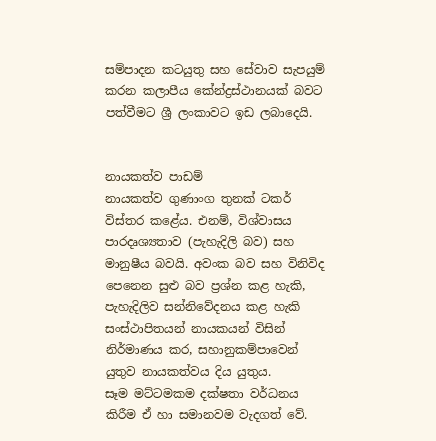සම්පාදන කටයුතු සහ සේවාව සැපයුම් කරන කලාපීය කේන්ද්‍රස්ථානයක් බවට පත්වීමට ශ්‍රී ලංකාවට ඉඩ ලබාදෙයි.


නායකත්ව පාඩම්
නායකත්ව ගුණාංග තුනක් ටකර් විස්තර කළේය. එනම්, විශ්වාසය පාරදෘශ්‍යතාව (පැහැදිලි බව) සහ
මානුෂීය බවයි. අවංක බව සහ විනිවිද පෙනෙන සුළු බව ප්‍රශ්න කළ හැකි, පැහැදිලිව සන්නිවේදනය කළ හැකි සංස්ථාපිතයන් නායකයන් විසින් නිර්මාණය කර, සහානුකම්පාවෙන් යුතුව නායකත්වය දිය යුතුය.
සෑම මට්ටමකම දක්ෂතා වර්ධනය කිරීම ඒ හා සමානවම වැදගත් වේ.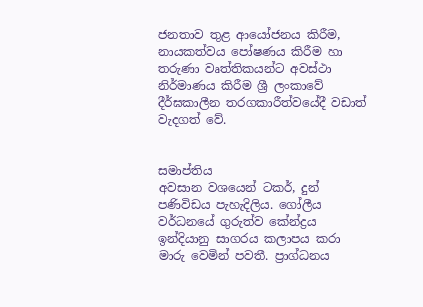ජනතාව තුළ ආයෝජනය කිරීම, නායකත්වය පෝෂණය කිරීම හා තරුණා වෘත්තිකයන්ට අවස්ථා නිර්මාණය කිරීම ශ්‍රී ලංකාවේ දීර්ඝකාලීන තරගකාරීත්වයේදී වඩාත් වැදගත් වේ.


සමාප්තිය
අවසාන වශයෙන් ටකර්, දුන් පණිවිඩය පැහැදිලිය. ගෝලීය වර්ධනයේ ගුරුත්ව කේන්ද්‍රය ඉන්දියානු සාගරය කලාපය කරා මාරු වෙමින් පවතී. ප්‍රාග්ධනය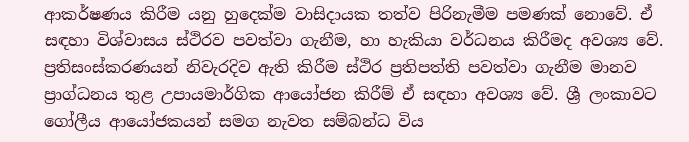ආකර්ෂණය කිරීම යනු හුදෙක්ම වාසිදායක තත්ව පිරිනැමීම පමණක් නොවේ. ඒ සඳහා විශ්වාසය ස්ථිරව පවත්වා ගැනීම, හා හැකියා වර්ධනය කිරීමද අවශ්‍ය වේ.
ප්‍රතිසංස්කරණයන් නිවැරදිව ඇති කිරීම ස්ථිර ප්‍රතිපත්ති පවත්වා ගැනීම මානව ප්‍රාග්ධනය තුළ උපායමාර්ගික ආයෝජන කිරීම් ඒ සඳහා අවශ්‍ය වේ. ශ්‍රී ලංකාවට ගෝලීය ආයෝජකයන් සමග නැවත සම්බන්ධ විය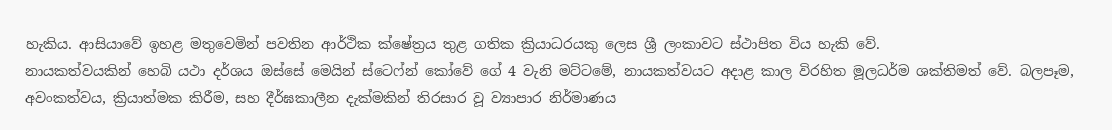හැකිය. ආසියාවේ ඉහළ මතුවෙමින් පවතින ආර්ථික ක්ෂේත්‍රය තුළ ගතික ක්‍රියාධරයකු ලෙස ශ්‍රී ලංකාවට ස්ථාපිත විය හැකි වේ.
නායකත්වයකින් හෙබි යථා දර්ශය ඔස්සේ මෙයින් ස්ටෙෆ්න් කෝවේ ගේ 4 වැනි මට්ටමේ, නායකත්වයට අදාළ කාල විරහිත මූලධර්ම ශක්තිමත් වේ. බලපෑම, අවංකත්වය, ක්‍රියාත්මක කිරීම, සහ දීර්ඝකාලීන දැක්මකින් තිරසාර වූ ව්‍යාපාර නිර්මාණය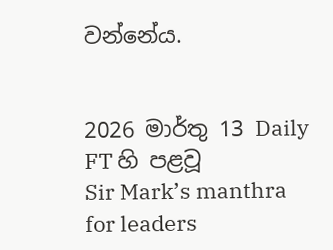වන්නේය.


2026 මාර්තු 13 Daily FT හි පළවූ
Sir Mark’s manthra for leaders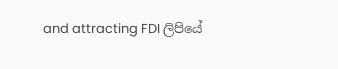and attracting FDI ලිපියේ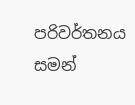පරිවර්තනය
සමන්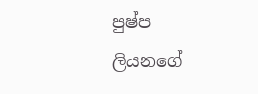පුෂ්ප ලියනගේ